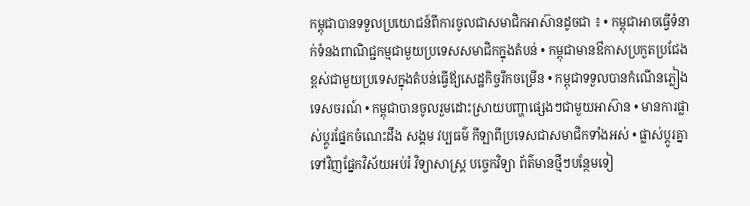កម្ពុជាបានទទួលប្រយោជន៍ពីការចូលជាសមាជិកអាស៊ានដូចជា ៖ • កម្ពុជាអាចធ្វើទំនាក់ទំនងពាណិជ្ជកម្មជាមួយប្រទេសសមាជិកក្នុងតំបន់ • កម្ពុជាមានឳកាសប្រកួតប្រជែងខ្ពស់ជាមួយប្រទេសក្នុងតំបន់ធ្វើឪ្យសេដ្ឋកិច្ចរីកចម្រើន • កម្ពុជាទទួលបានកំណើនភ្លៀងទេសចរណ៍ • កម្ពុជាបានចូលរួមដោះស្រាយបញ្ហាផ្សេងៗជាមួយអាស៊ាន • មានការផ្លាស់ប្ដូរផ្នែកចំណេះដឹង សង្គម វប្បធម៌ កីឡាពីប្រទេសជាសមាជិកទាំងអស់ • ផ្លាស់ប្ដូរគ្នាទៅវិញផ្នែកវិស័យអប់រំ វិទ្យាសាស្រ្ដ បច្ចេកវិទ្យា ព័ត៌មានថ្មីៗបន្ថែមទៀ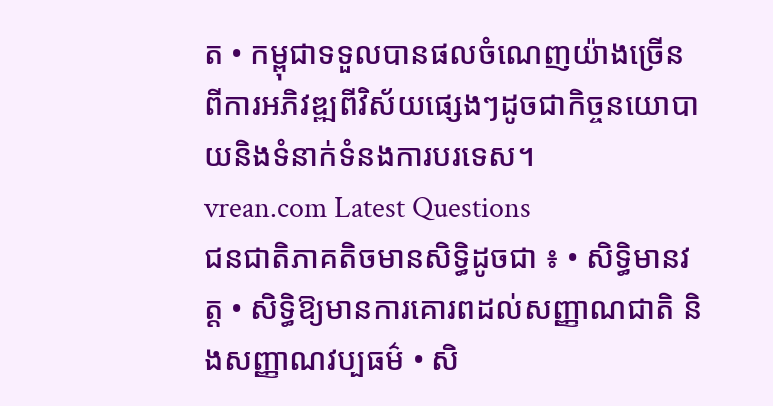ត • កម្ពុជាទទួលបានផលចំណេញយ៉ាងច្រើន ពីការអភិវឌ្ឍពីវិស័យផ្សេងៗដូចជាកិច្ចនយោបាយនិងទំនាក់ទំនងការបរទេស។
vrean.com Latest Questions
ជនជាតិភាគតិចមានសិទ្ធិដូចជា ៖ • សិទ្ធិមានវត្ត • សិទ្ធិឱ្យមានការគោរពដល់សញ្ញាណជាតិ និងសញ្ញាណវប្បធម៌ • សិ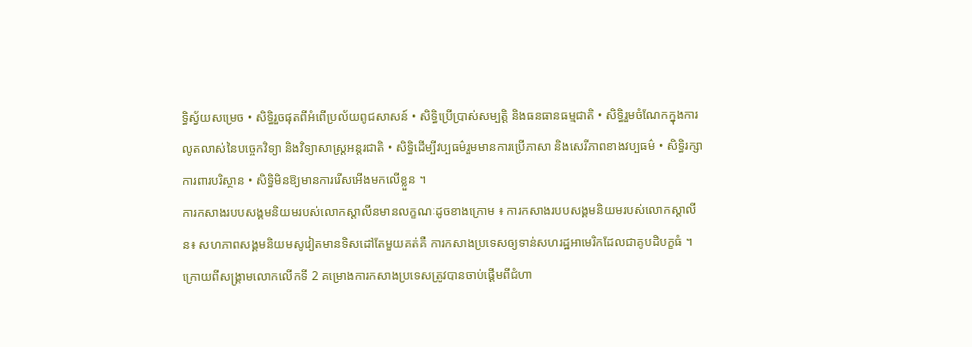ទ្ធិស្វ័យសម្រេច • សិទ្ធិរួចផុតពីអំពើប្រល័យពូជសាសន៍ • សិទ្ធិប្រើប្រាស់សម្បត្តិ និងធនធានធម្មជាតិ • សិទ្ធិរួមចំណែកក្នុងការលូតលាស់នៃបច្ចេកវិទ្យា និងវិទ្យាសាស្ត្រអន្តរជាតិ • សិទ្ធិដើម្បីវប្បធម៌រួមមានការប្រើភាសា និងសេរីភាពខាងវប្បធម៌ • សិទ្ធិរក្សាការពារបរិស្ថាន • សិទ្ធិមិនឱ្យមានការរើសអើងមកលើខ្លួន ។
ការកសាងរបបសង្គមនិយមរបស់លោកស្ដាលីនមានលក្ខណៈដូចខាងក្រោម ៖ ការកសាងរបបសង្គមនិយមរបស់លោកស្តាលីន៖ សហភាពសង្គមនិយមសូវៀតមានទិសដៅតែមួយគត់គឺ ការកសាងប្រទេសឲ្យទាន់សហរដ្ឋអាមេរិកដែលជាគូបដិបក្ខធំ ។ ក្រោយពីសង្រ្គាមលោកលើកទី 2 គម្រោងការកសាងប្រទេសត្រូវបានចាប់ផ្ដើមពីជំហា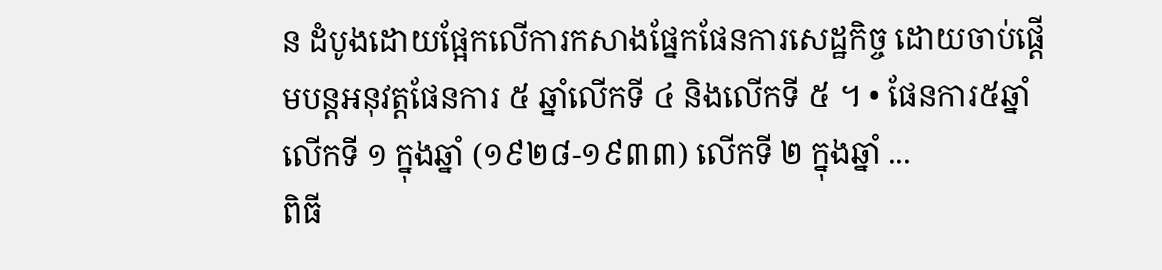ន ដំបូងដោយផ្អែកលើការកសាងផ្នែកផែនការសេដ្ឋកិច្ច ដោយចាប់ផ្ដើមបន្ដអនុវត្តផែនការ ៥ ឆ្នាំលើកទី ៤ និងលើកទី ៥ ។ • ផែនការ៥ឆ្នាំ លើកទី ១ ក្នុងឆ្នាំ (១៩២៨-១៩៣៣) លើកទី ២ ក្នុងឆ្នាំ ...
ពិធី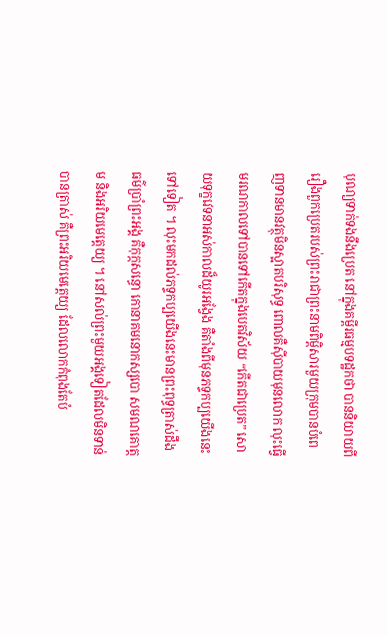បុណ្យទាក់ទងនឹងប្រេត នៅក្នុងគម្ពីរធម្មបទដ្ឋកថា បាននិយាយពីរឿងពួកប្រេតរបស់ព្រះរាជាព្រះនាមពិម្ពិសារមួយក្រុមបានបំពេញទានមានវត្ថុមិនស្អាតបរិសុទ្ធ ពោលគឺស៊ីបាយមុនលោក លុះធ្វើមរណកាលទៅបានទៅកើតក្នុងបេតវិស័យ “កើតជាប្រេត” សោយទុក្ខវេទនាអស់កាលដ៏យូរអង្វែង គឺតាំងពីមុនភទ្ទកប្បយើងនេះទៅទៀត ។ លុះមកដល់ភទ្ទកប្បយើងនេះមានព្រះពុទ្ធត្រាស់ដឹងធម៌ប្រាំព្រះអង្គ គឺកុក្កសន្ធោ កោនាគមនោកស្សបោ សមណគោត្តម និងអរិយមេត្តេយ្យ ។ នៅសល់ព្រះមួយអង្គទៀតដែលមិនទាន់បានត្រាស់ គឺព្រះអរិយមេត្តេយ្យ ដែលលោកកំពុងតែបំ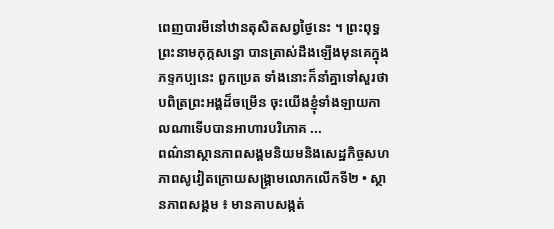ពេញបារមីនៅឋានតុសិតសព្វថ្ងៃនេះ ។ ព្រះពុទ្ធព្រះនាមកុក្កសន្ធោ បានត្រាស់ដឹងឡើងមុនគេក្នុងភទ្ទកប្បនេះ ពួកប្រេត ទាំងនោះក៏នាំគ្នាទៅសួរថា បពិត្រព្រះអង្គដ៏ចម្រើន ចុះយើងខ្ញុំទាំងឡាយកាលណាទើបបានអាហារបរិភោគ ...
ពណ៌នាស្ថានភាពសង្គមនិយមនិងសេដ្ឋកិច្ចសហភាពសូវៀតក្រោយសង្រ្គាមលោកលើកទី២ • ស្ថានភាពសង្គម ៖ មានគាបសង្កត់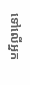ទៅលើអ្នក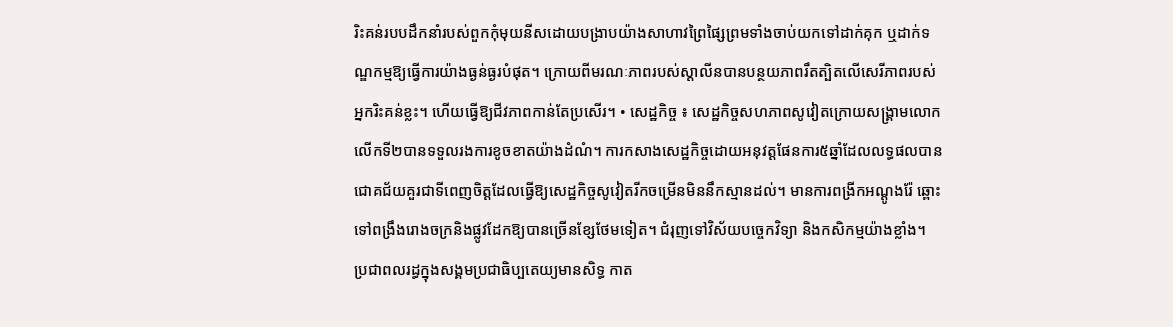រិះគន់របបដឹកនាំរបស់ពួកកុំមុយនីសដោយបង្រាបយ៉ាងសាហាវព្រៃផ្សៃព្រមទាំងចាប់យកទៅដាក់គុក ឬដាក់ទណ្ឌកម្មឱ្យធ្វើការយ៉ាងធ្ងន់ធ្ងរបំផុត។ ក្រោយពីមរណៈភាពរបស់ស្តាលីនបានបន្ថយភាពរឹតត្បិតលើសេរីភាពរបស់អ្នករិះគន់ខ្លះ។ ហើយធ្វើឱ្យជីវភាពកាន់តែប្រសើរ។ • សេដ្ឋកិច្ច ៖ សេដ្ឋកិច្ចសហភាពសូវៀតក្រោយសង្រ្គាមលោកលើកទី២បានទទួលរងការខូចខាតយ៉ាងដំណំ។ ការកសាងសេដ្ឋកិច្ចដោយអនុវត្តផែនការ៥ឆ្នាំដែលលទ្ធផលបានជោគជ័យគួរជាទីពេញចិត្តដែលធ្វើឱ្យសេដ្ឋកិច្ចសូវៀតរីកចម្រើនមិននឹកស្មានដល់។ មានការពង្រីកអណ្តូងរ៉ែ ឆ្ពោះទៅពង្រឹងរោងចក្រនិងផ្លូវដែកឱ្យបានច្រើនខ្សែថែមទៀត។ ជំរុញទៅវិស័យបច្ចេកវិទ្យា និងកសិកម្មយ៉ាងខ្លាំង។
ប្រជាពលរដ្ធក្នុងសង្គមប្រជាធិប្បតេយ្យមានសិទ្ធ កាត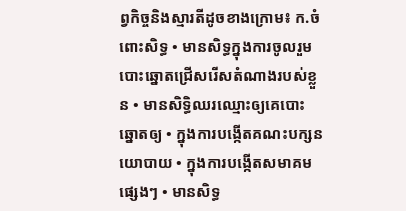ព្វកិច្ចនិងស្មារតីដូចខាងក្រោម៖ ក.ចំពោះសិទ្ធ • មានសិទ្ធក្នុងការចូលរួមបោះឆ្នោតជ្រើសរើសតំណាងរបស់ខ្លួន • មានសិទ្ធិឈរឈ្មោះឲ្យគេបោះឆ្នោតឲ្យ • ក្នុងការបង្កើតគណះបក្សនយោបាយ • ក្នុងការបង្កើតសមាគមផ្សេងៗ • មានសិទ្ធ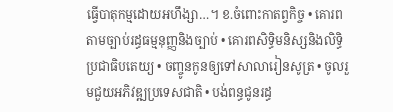ធ្វើបាតុកម្មដោយអហឹង្សា…។ ខ.ចំពោះកាតព្វកិច្ច • គោរពតាមច្បាប់រដ្ធធម្មនុញ្ញនិងច្បាប់ • គោរពសិទ្ធិមនិស្សនិងលិទ្ធិប្រជាធិបតេយ្យ • ចញ្ចូនកូនឲ្យទៅសាលារៀនសូត្រ • ចូលរួមជួយអភិវឌ្ឍប្រទេសជាតិ • បង់ពន្ធជូនរដ្ធ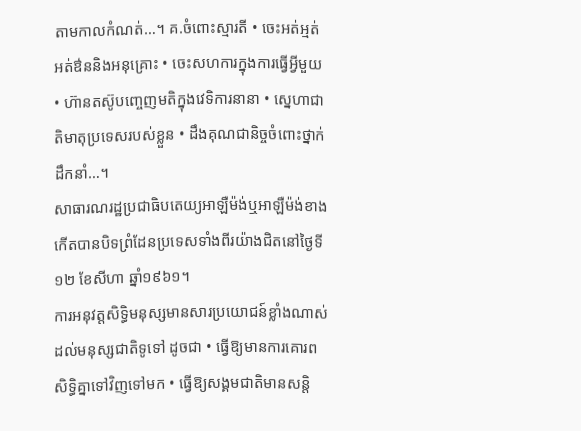តាមកាលកំណត់…។ គ.ចំពោះស្មារតី • ចេះអត់អ្មត់ អត់ឳននិងអនុគ្រោះ • ចេះសហការក្នុងការធ្វើអ្វីមួយ • ហ៊ានតស៊ូបញ្ចេញមតិក្នុងវេទិការនានា • ស្នេហាជាតិមាតុប្រទេសរបស់ខ្លួន • ដឹងគុណជានិច្ចចំពោះថ្នាក់ដឹកនាំ…។
សាធារណរដ្ឋប្រជាធិបតេយ្យអាឡឺម៉ង់ឬអាឡឺម៉ង់ខាងកើតបានបិទព្រំដែនប្រទេសទាំងពីរយ៉ាងជិតនៅថ្ងៃទី១២ ខែសីហា ឆ្នាំ១៩៦១។
ការអនុវត្តសិទ្ធិមនុស្សមានសារប្រយោជន៍ខ្លាំងណាស់ដល់មនុស្សជាតិទូទៅ ដូចជា • ធ្វើឱ្យមានការគោរពសិទ្ធិគ្នាទៅវិញទៅមក • ធ្វើឱ្យសង្គមជាតិមានសន្តិ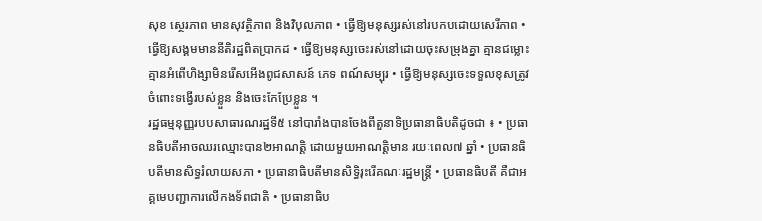សុខ ស្ថេរភាព មានសុវត្ថិភាព និងវិបុលភាព • ធ្វើឱ្យមនុស្សរស់នៅរបកបដោយសេរីភាព • ធ្វើឱ្យសង្គមមាននីតិរដ្ឋពិតប្រាកដ • ធ្វើឱ្យមនុស្សចេះរស់នៅដោយចុះសម្រុងគ្នា គ្មានជម្លោះ គ្មានអំពើហិង្សាមិនរើសអើងពូជសាសន៍ ភេទ ពណ៍សម្បុរ • ធ្វើឱ្យមនុស្សចេះទទួលខុសត្រូវចំពោះទង្វើរបស់ខ្លួន និងចេះកែប្រែខ្លួន ។
រដ្ឋធម្មនុញ្ញរបបសាធារណរដ្ឋទី៥ នៅបារាំងបានចែងពីតួនាទិប្រធានាធិបតិដូចជា ៖ • ប្រធានធិបតីអាចឈរឈ្មោះបាន២អាណតិ្ត ដោយមួយអាណត្តិមាន រយៈពេល៧ ឆ្នាំ • ប្រធានធិបតីមានសិទ្ធរំលាយសភា • ប្រធានាធិបតីមានសិទ្ធិរុះរើគណៈរដ្ឋមន្ដ្រី • ប្រធានធិបតី គឺជាអគ្គមេបញ្ជាការលើកងទ័ពជាតិ • ប្រធានាធិប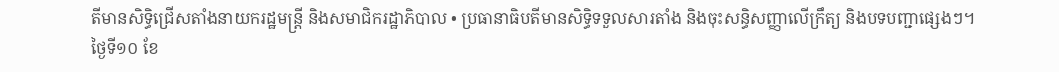តីមានសិទ្ធិជ្រើសតាំងនាយករដ្ឋមន្ដ្រី និងសមាជិករដ្ឋាភិបាល • ប្រធានាធិបតីមានសិទ្ធិទទួលសារតាំង និងចុះសន្ធិសញ្ញាលើក្រឹត្យ និងបទបញ្ជាផ្សេងៗ។
ថ្ងៃទី១០ ខែ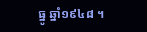ធ្នូ ឆ្នាំ១៩៤៨ ។